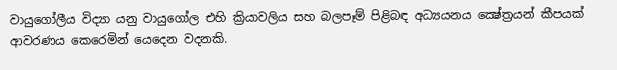වායුගෝලීය විද්‍යා යනු වායුගෝල එහි ක්‍රියාවලිය සහ බලපෑම් පිළිබඳ අධ්‍යයනය ක්‍ෂේත්‍රයන් කීපයක් ආවරණය කෙරෙමින් යෙදෙන වදනකි.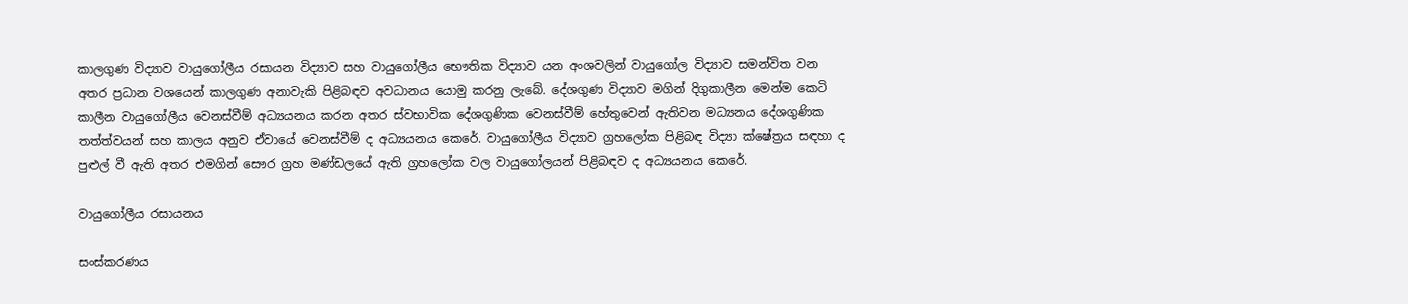කාලගුණ විද්‍යාව වායුගෝලීය රසායන විද්‍යාව සහ වායුගෝලීය භෞතික විද්‍යාව යන අංශවලින් වායුගෝල විද්‍යාව සමන්විත වන අතර ප්‍රධාන වශයෙන් කාලගුණ අනාවැකි පිළිබඳව අවධානය යොමු කරනු ලැබේ. දේශගුණ විද්‍යාව මගින් දිගුකාලීන මෙන්ම කෙටි කාලීන වායුගෝලීය වෙනස්වීම් අධ්‍යයනය කරන අතර ස්වභාවික දේශගුණික වෙනස්වීම් හේතුවෙන් ඇතිවන මධ්‍යනය දේශගුණික තත්ත්වයන් සහ කාලය අනුව ඒවායේ වෙනස්වීම් ද අධ්‍යයනය කෙරේ. වායුගෝලීය විද්‍යාව ග්‍රහලෝක පිළිබඳ විද්‍යා ක්ෂේත්‍රය සඳහා ද පුළුල් වී ඇති අතර එමගින් සෞර ග්‍රහ මණ්ඩලයේ ඇති ග්‍රහලෝක වල වායුගෝලයන් පිළිබඳව ද අධ්‍යයනය කෙරේ.

වායුගෝලීය රසායනය

සංස්කරණය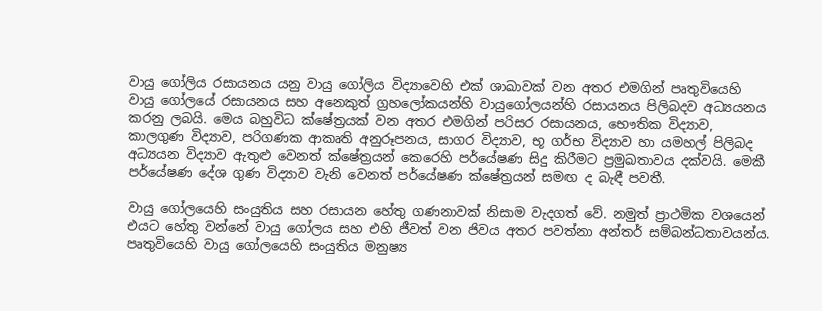වායු ගෝලිය රසායනය යනු වායු ගෝලිය විද්‍යාවෙහි එක් ශාඛාවක් වන අතර එමගින් පෘතුවියෙහි වායු ගෝලයේ රසායනය සහ අනෙකුත් ග්‍රහලෝකයන්හි වායුගෝලයන්හි රසායනය පිලිබදව අධ්‍යයනය කරනු ලබයි. මෙය බහුවිධ ක්ෂේත්‍රයක් වන අතර එමගින් පරිසර රසායනය, භෞතික විද්‍යාව, කාලගුණ විද්‍යාව, පරිගණක ආකෘති අනුරූපනය, සාගර විද්‍යාව, භූ ගර්භ විද්‍යාව හා යමහල් පිලිබද අධ්‍යයන විද්‍යාව ඇතුළු වෙනත් ක්ෂේත්‍රයන් කෙරෙහි පර්යේෂණ සිදු කිරීමට ප්‍රමුඛතාවය දක්වයි. මෙකී පර්යේෂණ දේශ ගුණ විද්‍යාව වැනි වෙනත් පර්යේෂණ ක්ෂේත්‍රයන් සමඟ ද බැඳී පවතී.

වායු ගෝලයෙහි සංයුතිය සහ රසායන හේතු ගණනාවක් නිසාම වැදගත් වේ. නමුත් ප්‍රාථමික වශයෙන් එයට හේතු වන්නේ වායු ගෝලය සහ එහි ජීවත් වන ජිවය අතර පවත්නා අන්තර් සම්බන්ධතාවයන්ය. පෘතුවියෙහි වායු ගෝලයෙහි සංයුතිය මනුෂ්‍ය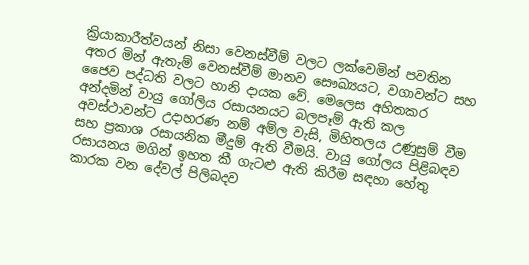ක්‍රියාකාරීත්වයන් නිසා වෙනස්වීම් වලට ලක්වෙමින් පවතින අතර මින් ඇතැම් වෙනස්වීම් මානව සෞඛ්‍යයට, වගාවන්ට සහ ජෛව පද්ධති වලට හානි දායක වේ. මෙලෙස අහිතකර අන්දමින් වායු ගෝලිය රසායනයට බලපෑම් ඇති කල අවස්ථාවන්ට උදාහරණ නම් අම්ල වැසි, මිහිතලය උණුසුම් වීම සහ ප්‍රකාශ රසායනික මීදුම් ඇති වීමයි. වායු ගෝලය පිළිබඳව රසායනය මගින් ඉහත කී ගැටළු ඇති කිරීම සඳහා හේතු කාරක වන දේවල් පිලිබදව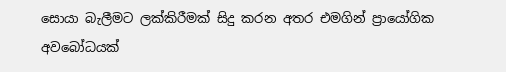සොයා බැලීමට ලක්කිරීමක් සිදු කරන අතර එමගින් ප්‍රායෝගික අවබෝධයක්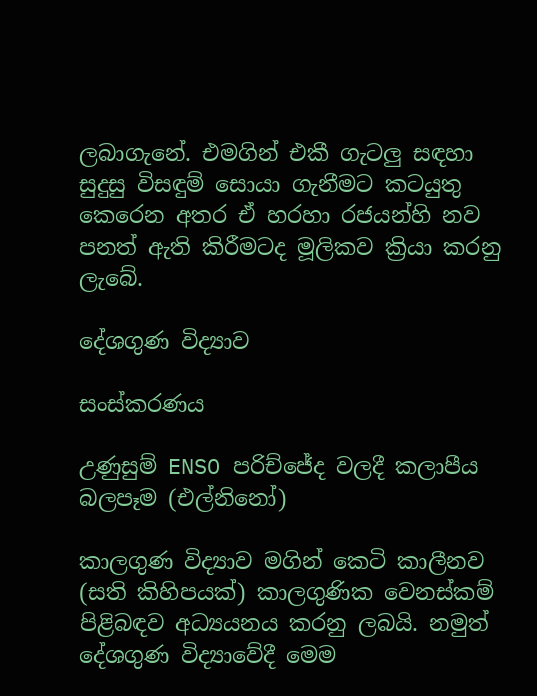ලබාගැනේ. එමගින් එකී ගැටලු සඳහා සුදුසු විසඳුම් සොයා ගැනීමට කටයුතු කෙරෙන අතර ඒ හරහා රජයන්හි නව පනත් ඇති කිරීමටද මූලිකව ක්‍රියා කරනු ලැබේ.

දේශගුණ විද්‍යාව

සංස්කරණය

උණුසුම් ENSO පරිච්ජේද වලදී කලාපීය බලපෑම (එල්නිනෝ)

කාලගුණ විද්‍යාව මගින් කෙටි කාලීනව (සති කිහිපයක්) කාලගුණික වෙනස්කම් පිළිබඳව අධ්‍යයනය කරනු ලබයි. නමුත් දේශගුණ විද්‍යාවේදී මෙම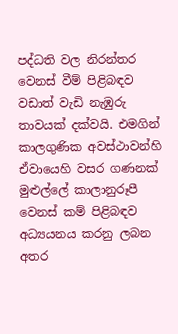පද්ධති වල නිරන්තර වෙනස් වීම් පිළිබඳව වඩාත් වැඩි නැඹුරු තාවයක් දක්වයි. එමගින් කාලගුණික අවස්ථාවන්හි ඒවායෙහි වසර ගණනක් මුළුල්ලේ කාලානුරූපී වෙනස් කම් පිළිබඳව අධ්‍යයනය කරනු ලබන අතර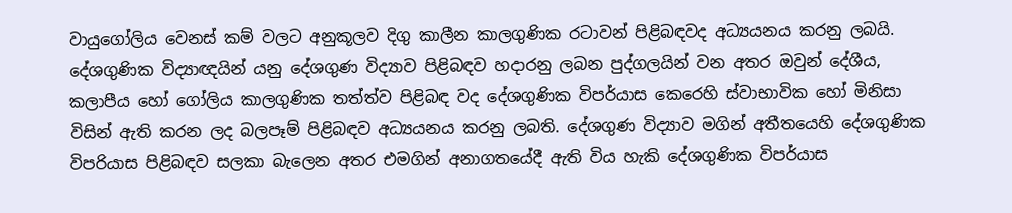වායුගෝලිය වෙනස් කම් වලට අනුකූලව දිගු කාලීන කාලගුණික රටාවන් පිළිබඳවද අධ්‍යයනය කරනු ලබයි. දේශගුණික විද්‍යාඥයින් යනු දේශගුණ විද්‍යාව පිළිබඳව හදාරනු ලබන පුද්ගලයින් වන අතර ඔවුන් දේශීය, කලාපීය හෝ ගෝලිය කාලගුණික තත්ත්ව පිළිබඳ වද දේශගුණික විපර්යාස කෙරෙහි ස්වාභාවික හෝ මිනිසා විසින් ඇති කරන ලද බලපෑම් පිළිබඳව අධ්‍යයනය කරනු ලබති. දේශගුණ විද්‍යාව මගින් අතීතයෙහි දේශගුණික විපරියාස පිළිබඳව සලකා බැලෙන අතර එමගින් අනාගතයේදී ඇති විය හැකි දේශගුණික විපර්යාස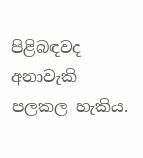පිළිබඳවද අනාවැකි පලකල හැකිය.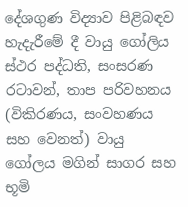දේශගුණ විද්‍යාව පිළිබඳව හැදැරීමේ දී වායු ගෝලිය ස්ථර පද්ධති, සංසරණ රටාවන්, තාප පරිවහනය (විකිරණය, සංවහණය සහ වෙනත්) වායු ගෝලය මගින් සාගර සහ භූමි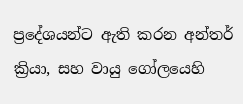ප්‍රදේශයන්ට ඇති කරන අන්තර් ක්‍රියා, සහ වායු ගෝලයෙහි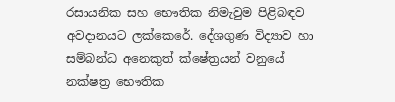රසායනික සහ භෞතික නිමැවුම පිළිබඳව අවදානයට ලක්කෙරේ. දේශගුණ විද්‍යාව හා සම්බන්ධ අනෙකුත් ක්ෂේත්‍රයන් වනුයේ නක්ෂත්‍ර භෞතික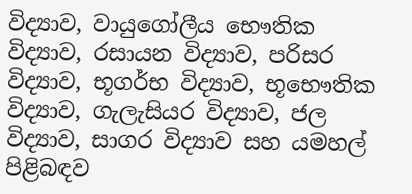විද්‍යාව, වායුගෝලීය භෞතික විද්‍යාව, රසායන විද්‍යාව, පරිසර විද්‍යාව, භූගර්භ විද්‍යාව, භූභෞතික විද්‍යාව, ගැලැසියර විද්‍යාව, ජල විද්‍යාව, සාගර විද්‍යාව සහ යමහල් පිළිබඳව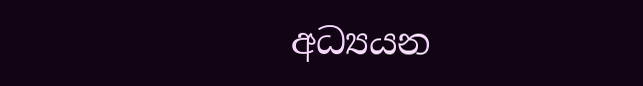අධ්‍යයන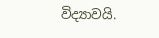විද්‍යාවයි.